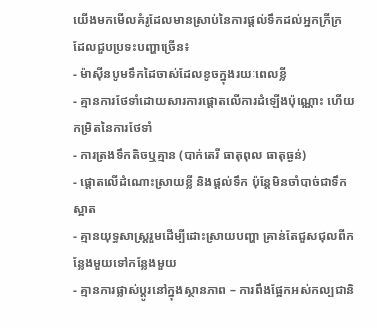យើងមកមើលគំរូដែលមានស្រាប់នៃការផ្តល់ទឹកដល់អ្នកក្រីក្រ ដែលជួបប្រទះបញ្ហាច្រើន៖
- ម៉ាស៊ីនបូមទឹកដៃចាស់ដែលខូចក្នុងរយៈពេលខ្លី
- គ្មានការថែទាំដោយសារការផ្តោតលើការដំឡើងប៉ុណ្ណោះ ហើយកម្រិតនៃការថែទាំ
- ការត្រងទឹកតិចឬគ្មាន (បាក់តេរី ធាតុពុល ធាតុធ្ងន់)
- ផ្តោតលើដំណោះស្រាយខ្លី និងផ្តល់ទឹក ប៉ុន្តែមិនចាំបាច់ជាទឹកស្អាត
- គ្មានយុទ្ធសាស្ត្ររួមដើម្បីដោះស្រាយបញ្ហា គ្រាន់តែជួសជុលពីកន្លែងមួយទៅកន្លែងមួយ
- គ្មានការផ្លាស់ប្តូរនៅក្នុងស្ថានភាព – ការពឹងផ្អែកអស់កល្បជានិ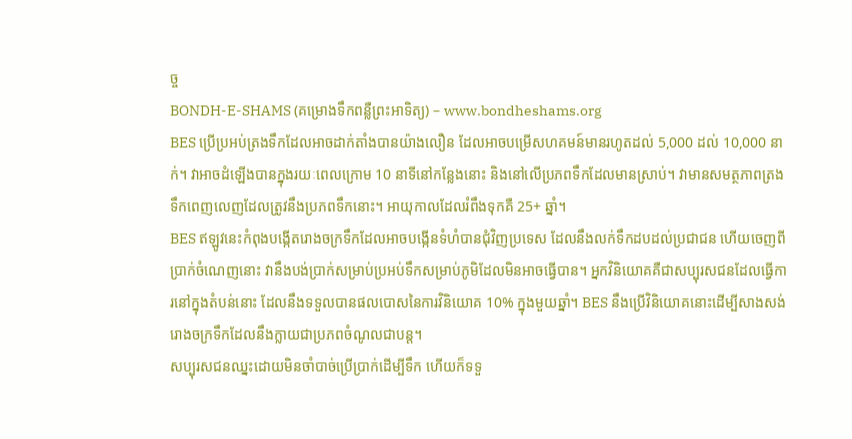ច្ច
BONDH-E-SHAMS (គម្រោងទឹកពន្លឺព្រះអាទិត្យ) – www.bondheshams.org
BES ប្រើប្រអប់ត្រងទឹកដែលអាចដាក់តាំងបានយ៉ាងលឿន ដែលអាចបម្រើសហគមន៍មានរហូតដល់ 5,000 ដល់ 10,000 នាក់។ វាអាចដំឡើងបានក្នុងរយៈពេលក្រោម 10 នាទីនៅកន្លែងនោះ និងនៅលើប្រភពទឹកដែលមានស្រាប់។ វាមានសមត្ថភាពត្រងទឹកពេញលេញដែលត្រូវនឹងប្រភពទឹកនោះ។ អាយុកាលដែលរំពឹងទុកគឺ 25+ ឆ្នាំ។
BES ឥឡូវនេះកំពុងបង្កើតរោងចក្រទឹកដែលអាចបង្កើនទំហំបានជុំវិញប្រទេស ដែលនឹងលក់ទឹកដបដល់ប្រជាជន ហើយចេញពីប្រាក់ចំណេញនោះ វានឹងបង់ប្រាក់សម្រាប់ប្រអប់ទឹកសម្រាប់ភូមិដែលមិនអាចធ្វើបាន។ អ្នកវិនិយោគគឺជាសប្បុរសជនដែលធ្វើការនៅក្នុងតំបន់នោះ ដែលនឹងទទួលបានផលបោសនៃការវិនិយោគ 10% ក្នុងមួយឆ្នាំ។ BES នឹងប្រើវិនិយោគនោះដើម្បីសាងសង់រោងចក្រទឹកដែលនឹងក្លាយជាប្រភពចំណូលជាបន្ត។
សប្បុរសជនឈ្នះដោយមិនចាំបាច់ប្រើប្រាក់ដើម្បីទឹក ហើយក៏ទទួ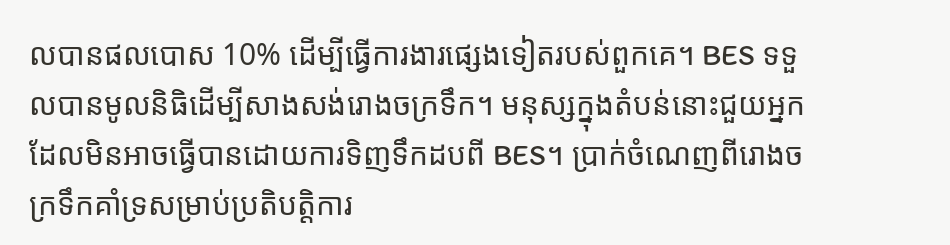លបានផលបោស 10% ដើម្បីធ្វើការងារផ្សេងទៀតរបស់ពួកគេ។ BES ទទួលបានមូលនិធិដើម្បីសាងសង់រោងចក្រទឹក។ មនុស្សក្នុងតំបន់នោះជួយអ្នកដែលមិនអាចធ្វើបានដោយការទិញទឹកដបពី BES។ ប្រាក់ចំណេញពីរោងចក្រទឹកគាំទ្រសម្រាប់ប្រតិបត្តិការ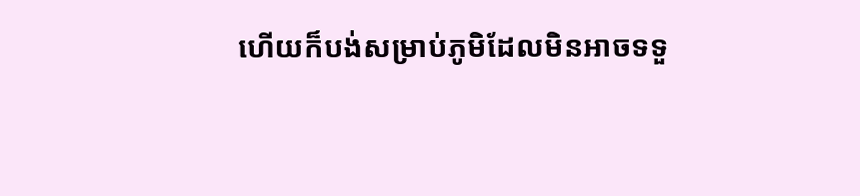ហើយក៏បង់សម្រាប់ភូមិដែលមិនអាចទទួ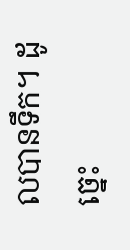លបានទឹក។ ដូច្នេះ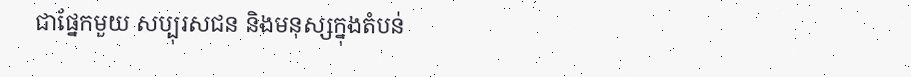ជាផ្នែកមួយ សប្បុរសជន និងមនុស្សក្នុងតំបន់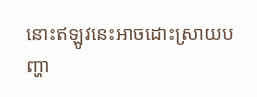នោះឥឡូវនេះអាចដោះស្រាយបញ្ហា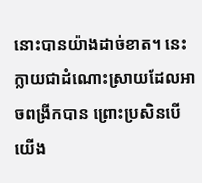នោះបានយ៉ាងដាច់ខាត។ នេះក្លាយជាដំណោះស្រាយដែលអាចពង្រីកបាន ព្រោះប្រសិនបើយើង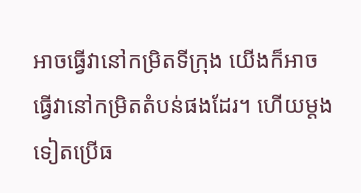អាចធ្វើវានៅកម្រិតទីក្រុង យើងក៏អាចធ្វើវានៅកម្រិតតំបន់ផងដែរ។ ហើយម្តងទៀតប្រើធ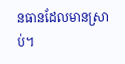នធានដែលមានស្រាប់។